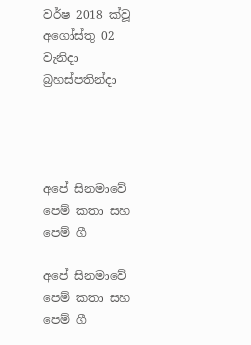වර්ෂ 2018 ක්වූ  අගෝස්තු 02 වැනිදා බ්‍රහස්පතින්දා




අපේ සිනමාවේ පෙම් කතා සහ පෙම් ගී

අපේ සිනමාවේ පෙම් කතා සහ පෙම් ගී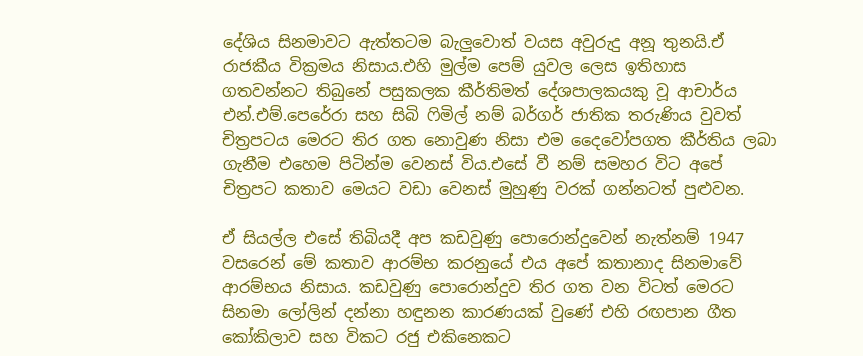දේශිය සිනමාවට ඇත්තටම බැලුවොත් වයස අවුරුදු අනූ තුනයි.ඒ රාජකීය වික්‍රමය නිසාය.එහි මුල්ම පෙම් යුවල ලෙස ඉතිහාස ගතවන්නට තිබුනේ පසුකලක කීර්තිමත් දේශපාලකයකු වූ ආචාර්ය එන්.එම්.පෙරේරා සහ සිබි ෆිමිල් නම් බර්ගර් ජාතික තරුණිය වුවත් චිත්‍රපටය මෙරට තිර ගත නොවුණ නිසා එම දෛවෝපගත කීර්තිය ලබා ගැනීම එහෙම පිටින්ම වෙනස් විය.එසේ වී නම් සමහර විට අපේ චිත්‍රපට කතාව මෙයට වඩා වෙනස් මුහුණු වරක් ගන්නටත් පුළුවන.

ඒ සියල්ල එසේ තිබියදී අප කඩවුණු පොරොන්දුවෙන් නැත්නම් 1947 වසරෙන් මේ කතාව ආරම්භ කරනුයේ එය අපේ කතානාද සිනමාවේ ආරම්භය නිසාය. කඩවුණු පොරොන්දුව තිර ගත වන විටත් මෙරට සිනමා ලෝලින් දන්නා හඳුනන කාරණයක් වුණේ එහි රඟපාන ගීත කෝකිලාව සහ විකට රජු එකිනෙකට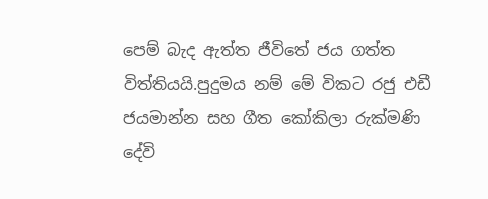පෙම් බැද ඇත්ත ජීවිතේ ජය ගත්ත විත්තියයි.පුදුමය නම් මේ විකට රජු එඩී ජයමාන්න සහ ගීත කෝකිලා රුක්මණි දේවි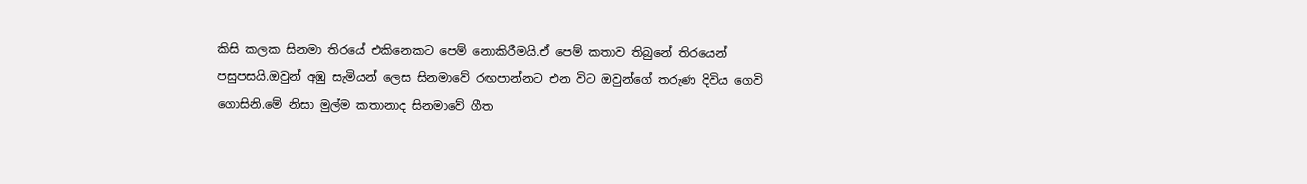කිසි කලක සිනමා තිරයේ එකිනෙකට පෙම් නොකිරීමයි.ඒ පෙම් කතාව තිබුනේ තිරයෙන් පසුපසයි.ඔවුන් අඹු සැමියන් ලෙස සිනමාවේ රඟපාන්නට එන විට ඔවුන්ගේ තරුණ දිවිය ගෙවි ගොසිනි.මේ නිසා මුල්ම කතානාද සිනමාවේ ගීත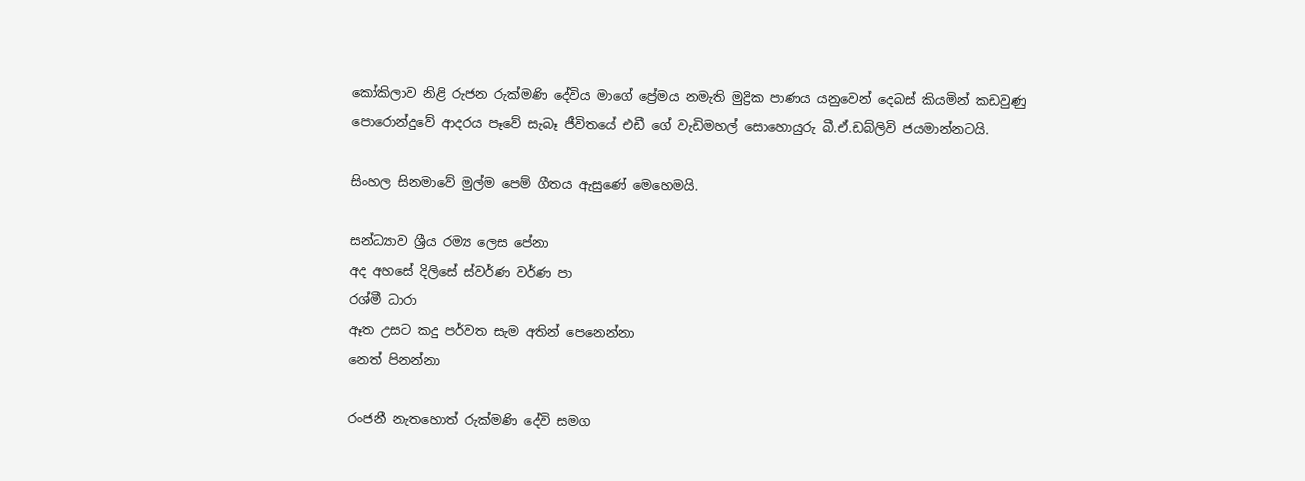කෝකිලාව නිළි රුජන රුක්මණි දේවිය මාගේ ප්‍රේමය නමැති මුද්‍රික පාණය යනුවෙන් දෙබස් කියමින් කඩවුණු පොරොන්දුවේ ආදරය පෑවේ සැබෑ ජීවිතයේ එඩී ගේ වැඩිමහල් සොහොයුරු බී.ඒ.ඩබ්ලිවි ජයමාන්නටයි.

සිංහල සිනමාවේ මුල්ම පෙම් ගීතය ඇසුණේ මෙහෙමයි.

සන්ධ්‍යාව ශ්‍රීය රම්‍ය ලෙස පේනා
අද අහසේ දිලිසේ ස්වර්ණ වර්ණ පා
රශ්මී ධාරා
ඈත උසට කදු පර්වත සැම අතින් පෙනෙන්නා
නෙත් පිනන්නා

රංජනී නැතහොත් රුක්මණි දේවි සමග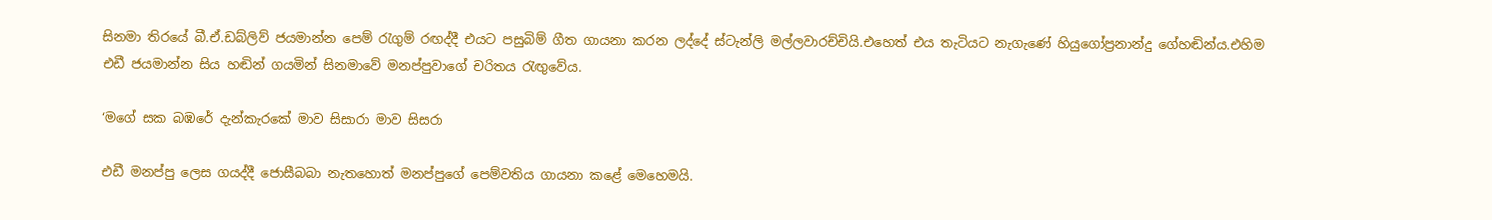සිනමා තිරයේ බී.ඒ.ඩබ්ලිව් ජයමාන්න පෙම් රැගුම් රඟද්දී එයට පසුබිම් ගීත ගායනා කරන ලද්දේ ස්ටැන්ලි මල්ලවාරච්චියි.එහෙත් එය තැටියට නැගැණේ හියුගෝප්‍රනාන්දු ගේහඬින්ය.එහිම එඩී ජයමාන්න සිය හඬින් ගයමින් සිනමාවේ මනප්පුවාගේ චරිතය රැඟුවේය.

‘මගේ සක බඹරේ දැන්කැරකේ මාව සිසාරා මාව සිසරා

එඩී මනප්පු ලෙස ගයද්දී ජොසීබබා නැතහොත් මනප්පුගේ පෙම්වතිය ගායනා කළේ මෙහෙමයි.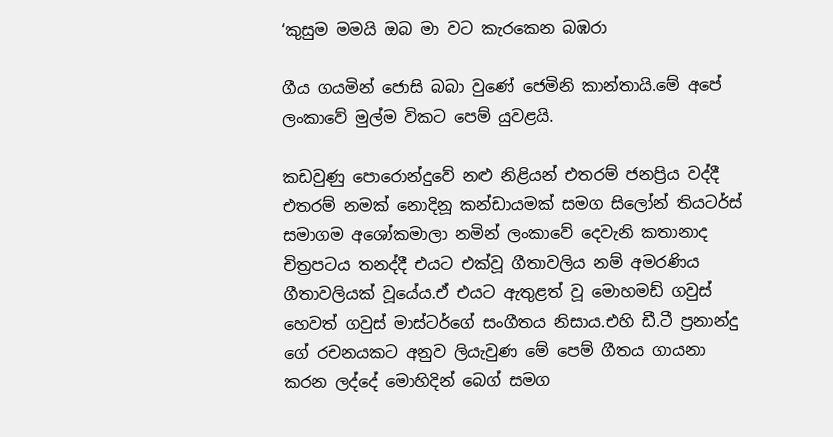‘කුසුම මමයි ඔබ මා වට කැරකෙන බඹරා

ගීය ගයමින් ජොසි බබා වුණේ ජෙමිනි කාන්තායි.මේ අපේ ලංකාවේ මුල්ම විකට පෙම් යුවළයි.

කඩවුණු පොරොන්දුවේ නළු නිළියන් එතරම් ජනප්‍රිය වද්දී එතරම් නමක් නොදිනූ කන්ඩායමක් සමග සිලෝන් තියටර්ස් සමාගම අශෝකමාලා නමින් ලංකාවේ දෙවැනි කතානාද චිත්‍රපටය තනද්දී එයට එක්වූ ගීතාවලිය නම් අමරණිය ගීතාවලියක් වූයේය.ඒ එයට ඇතුළත් වූ මොහමඩ් ගවුස් හෙවත් ගවුස් මාස්ටර්ගේ සංගීතය නිසාය.එහි ඩී.ටී ප්‍රනාන්දු ගේ රචනයකට අනුව ලියැවුණ මේ පෙම් ගීතය ගායනා කරන ලද්දේ මොහිදින් බෙග් සමග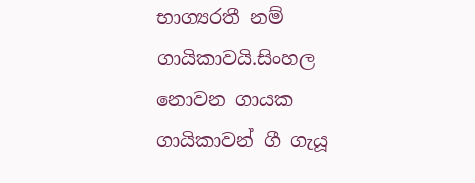භාග්‍යරතී නම් ගායිකාවයි.සිංහල නොවන ගායක ගායිකාවන් ගී ගැයූ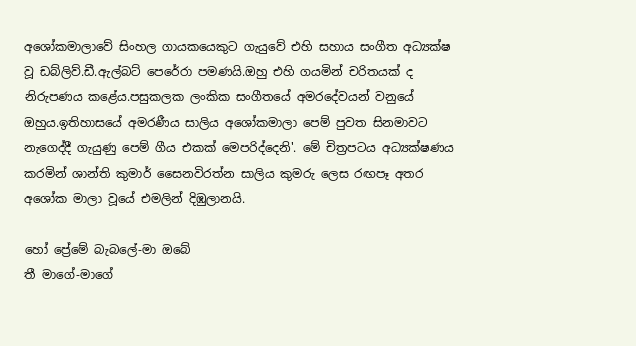අශෝකමාලාවේ සිංහල ගායකයෙකුට ගැයුවේ එහි සහාය සංගීත අධ්‍යක්ෂ වූ ඩබ්ලිව්.ඩී.ඇල්බට් පෙරේරා පමණයි.ඔහු එහි ගයමින් චරිතයක් ද නිරුපණය කළේය.පසුකලක ලංකික සංගීතයේ අමරදේවයන් වනුයේ ඔහුය.ඉතිහාසයේ අමරණීය සාලිය අශෝකමාලා පෙම් පුවත සිනමාවට නැගෙද්දී ගැයුණු පෙම් ගීය එකක් මෙපරිද්දෙනි'. මේ චිත්‍රපටය අධ්‍යක්ෂණය කරමින් ශාන්ති කුමාර් සෛනවිරත්න සාලිය කුමරු ලෙස රඟපෑ අතර අශෝක මාලා වූයේ එමලින් දිඹුලානයි.

හෝ ප්‍රේමේ බැබලේ-මා ඔබේ
තී මාගේ-මාගේ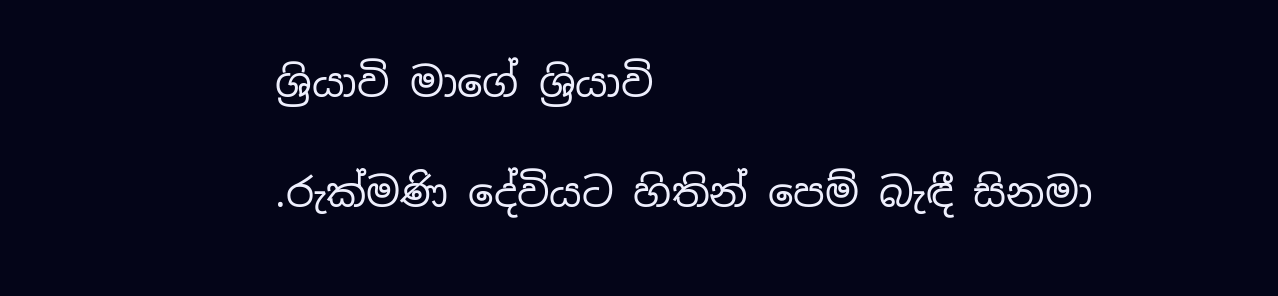ශ්‍රියාවි මාගේ ශ්‍රියාවි

.රුක්මණි දේවියට හිතින් පෙම් බැඳී සිනමා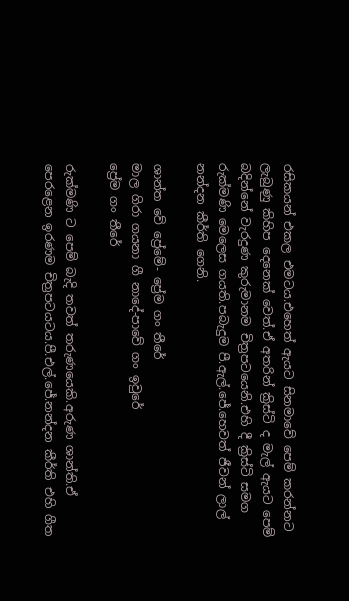රසිකයන් එකල එමටය.එහෙත් ඇයට සිනමාවේ පෙම් කරන්නට ලැබුණු කිහිප දෙනෙක් වෙත්.ඒ අතරින් ක්‍රිස්ටි ද මැල් ඇයට පෙම් බදින්නේ වැරදුණ කුරුමානම චිත්‍රපටයෙනි.එහි දී ක්‍රිස්ටි සමග රුක්මණි මෙලෙස ගයති.පබැදුම පී.ඇල්.ජේ.හෙවත් ජීවන් ලාල් නන්දන කීර්ති ගෙනි.

ශාන්ත වේ ප්‍රේමේ- ප්‍රේම ගං තීරේ
මාල ගිරා ගයනා ගී නාදේ-පාවේ ගං ඉවුරේ
ප්‍රේම ගං තීරේ

රුක්මණි ට පෙම් බැදි තවත් තරුණයෙකි.අරුණ ශාන්ති.ඒ පෙරළෙන ඉරණම චිත්‍රපටයටය.පී.එල්.ජේ.නන්දන කීර්ති එහි ගීත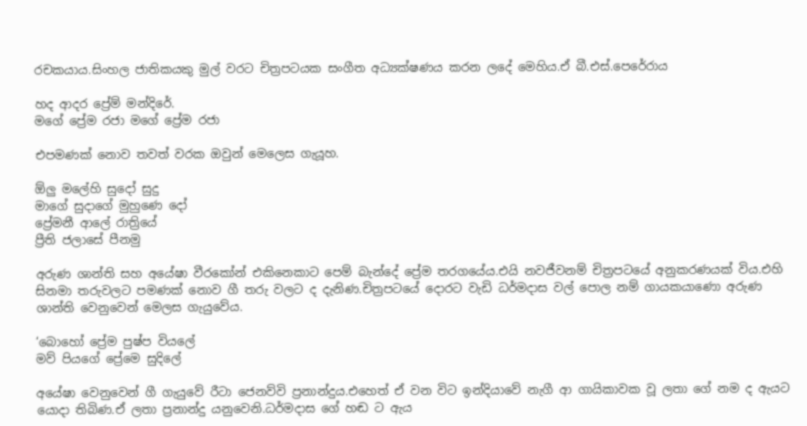රචකයාය.සිංහල ජාතිකයකු මුල් වරට චිත්‍රපටයක සංගීත අධ්‍යක්ෂණය කරන ලදේ මෙහිය.ඒ බී.එස්.පෙරේරාය

හද ආදර ප්‍රේම් මන්දිරේ.
මගේ ප්‍රේම රජා මගේ ප්‍රේම රජා

එපමණක් නොව තවත් වරක ඔවුන් මෙලෙස ගැයූහ.

ඕලු මලේහි සුදෝ සුදු
මාගේ සුදාගේ මුහුණෙ දෝ
ප්‍රේමනී ආලේ රාත්‍රියේ
ප්‍රීති ජලාසේ පීනමු

අරුණ ශාන්ති සහ අයේෂා වීරකෝන් එකිනෙකාට පෙම් බැන්දේ ප්‍රේම තරගයේය.එයි නවජීවනම් චිත්‍රපටයේ අනුකරණයක් විය.එහි සිනමා තරුවලට පමණක් නොව ගී තරු වලට ද දැනිණ.චිත්‍රපටයේ දොරට වැඩි ධර්මදාස වල් පොල නම් ගායකයාණො අරුණ ශාන්ති වෙනුවෙන් මෙලස ගැයුවේය.

‘බොහෝ ප්‍රේම පුෂ්ප වියලේ
මව් පියගේ ප්‍රේමෙ සුදිලේ

අයේෂා වෙනුවෙන් ගී ගැයුවේ රීටා ජෙනව්වි ප්‍රනාන්දුය.එහෙත් ඒ වන විට ඉන්දියාවේ නැගී ආ ගායිකාවක වූ ලතා ගේ නම ද ඇයට යොදා තිබිණ.ඒ ලතා ප්‍රනාන්දු යනුවෙනි.ධර්මදාස ගේ හඬ ට ඇය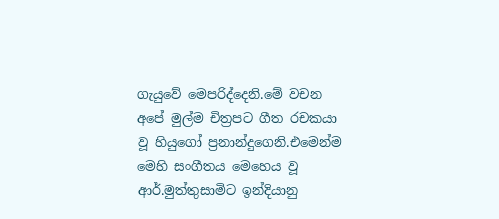ගැයුවේ මෙපරිද්දෙනි.මේ වචන අපේ මුල්ම චිත්‍රපට ගීත රචකයා වූ හියුගෝ ප්‍රනාන්දුගෙනි.එමෙන්ම මෙහි සංගීතය මෙහෙය වූ ආර්.මුත්තුසාමිට ඉන්දියානු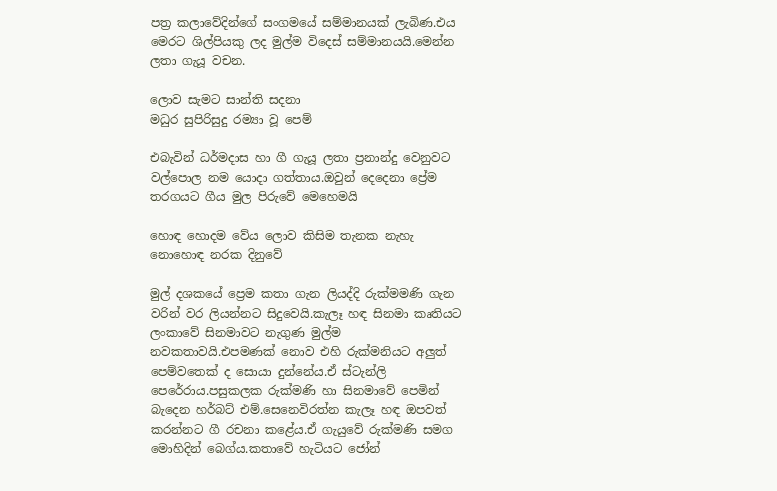පත්‍ර කලාවේදින්ගේ සංගමයේ සම්මානයක් ලැබිණ.එය මෙරට ශිල්පියකු ලද මුල්ම විදෙස් සම්මානයයි.මෙන්න ලතා ගැයූ වචන.

ලොව සැමට සාන්ති සදනා
මධුර සුපිරිසුදු රම්‍යා වූ පෙම්

එබැවින් ධර්මදාස හා ගී ගැයූ ලතා ප්‍රනාන්දු වෙනුවට වල්පොල නම යොදා ගත්තාය.ඔවුන් දෙදෙනා ප්‍රේම තරගයට ගීය මුල පිරුවේ මෙහෙමයි

හොඳ හොදම වේය ලොව කිසිම තැනක නැහැ
නොහොඳ නරක දිනුවේ

මුල් දශකයේ ප්‍රෙම කතා ගැන ලියද්දි රුක්මමණි ගැන වරින් වර ලියන්නට සිදුවෙයි.කැලෑ හඳ සිනමා කෘතියට ලංකාවේ සිනමාවට නැගුණ මුල්ම නවකතාවයි.එපමණක් නොව එහි රුක්මනියට අලුත් පෙම්වතෙක් ද සොයා දුන්නේය.ඒ ස්ටැන්ලි පෙරේරාය.පසුකලක රුක්මණි හා සිනමාවේ පෙමින් බැදෙන හර්බට් එම්.සෙනෙවිරත්න කැලෑ හඳ ඔපවත් කරන්නට ගී රචනා කළේය.ඒ ගැයුවේ රුක්මණි සමග මොහිදින් බෙග්ය.කතාවේ හැටියට ජෝන්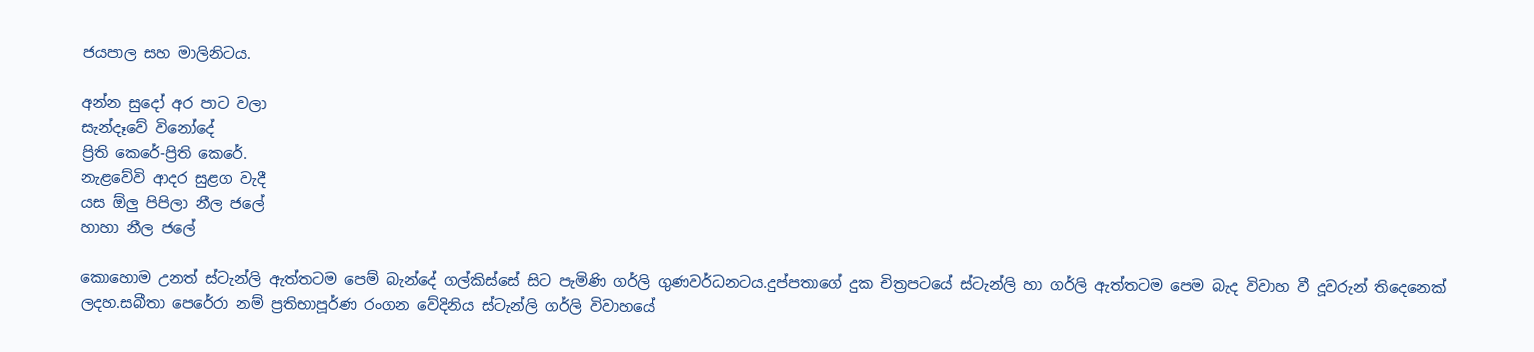ජයපාල සහ මාලිනිටය.

අන්න සුදෝ අර පාට වලා
සැන්දෑවේ විනෝදේ
ප්‍රිති කෙරේ-ප්‍රිති කෙරේ.
නැළවේවි ආදර සුළග වැදී
යස ඕලු පිපිලා නීල ජලේ
හාහා නීල ජලේ

කොහොම උනත් ස්ටැන්ලි ඇත්තටම පෙම් බැන්දේ ගල්කිස්සේ සිට පැමිණි ගර්ලි ගුණවර්ධනටය.දුප්පතාගේ දුක චිත්‍රපටයේ ස්ටැන්ලි හා ගර්ලි ඇත්තටම පෙම බැද විවාහ වී දූවරුන් තිදෙනෙක් ලදහ.සබීතා පෙරේරා නම් ප්‍රතිභාපූර්ණ රංගන වේදිනිය ස්ටැන්ලි ගර්ලි විවාහයේ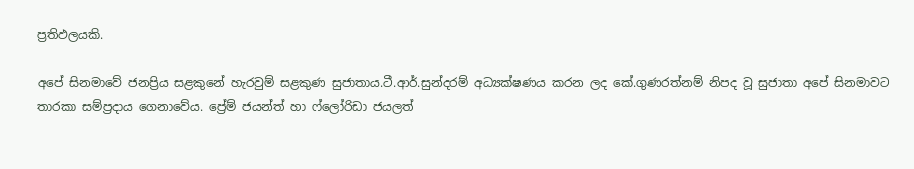ප්‍රතිඵලයකි.

අපේ සිනමාවේ ජනප්‍රිය සළකුනේ හැරවුම් සළකුණ සුජාතාය.ටී.ආර්.සුන්දරම් අධ්‍යක්ෂණය කරන ලද කේ.ගුණරත්නම් නිපද වූ සුජාතා අපේ සිනමාවට තාරකා සම්ප්‍රදාය ගෙනාවේය. ප්‍රේම් ජයන්ත් හා ෆ්ලෝරිඩා ජයලත්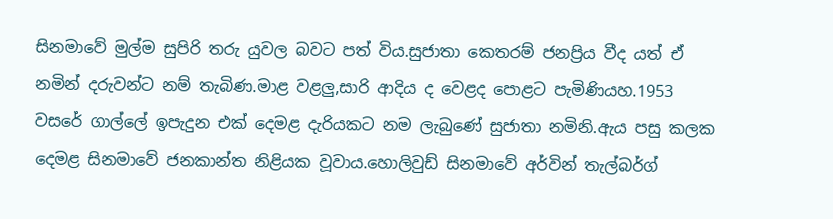සිනමාවේ මුල්ම සුපිරි තරු යුවල බවට පත් විය.සුජාතා කෙතරම් ජනප්‍රිය වීද යත් ඒ නමින් දරුවන්ට නම් තැබිණ.මාළ වළලු,සාරි ආදිය ද වෙළද පොළට පැමිණියහ.1953 වසරේ ගාල්ලේ ඉපැදුන එක් දෙමළ දැරියකට නම ලැබුණේ සුජාතා නමිනි.ඇය පසු කලක දෙමළ සිනමාවේ ජනකාන්ත නිළියක වූවාය.හොලිවුඩ් සිනමාවේ අර්වින් තැල්බර්ග්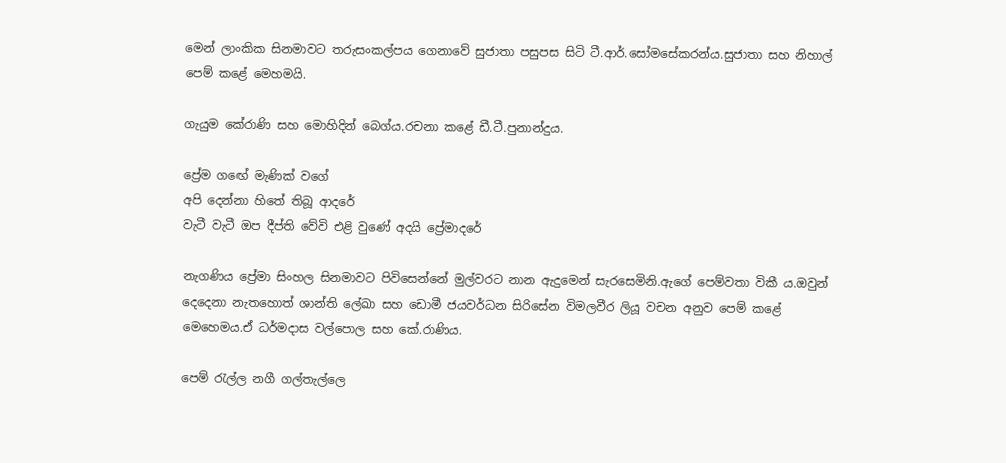මෙන් ලාංකික සිනමාවට තරුසංකල්පය ගෙනාවේ සුජාතා පසුපස සිටි ටී.ආර්.සෝමසේකරන්ය.සුජාතා සහ නිහාල් පෙම් කළේ මෙහමයි.

ගැයුම කේරාණි සහ මොහිදින් බෙග්ය.රචනා ක‍ළේ ඩී.ටී.පුනාන්දුය.

ප්‍රේම ගඟේ මැණික් වගේ
අපි දෙන්නා හිතේ තිබූ ආදරේ
වැටී වැටී ඔප දීප්ති වේවි එළි වුණේ අදයි ප්‍රේමාදරේ

නැගණිය ප්‍රේමා සිංහල සිනමාවට පිවිසෙන්නේ මුල්වරට නාන ඇදුමෙන් සැරසෙමිනි.ඇගේ පෙම්වතා විකී ය.ඔවුන් දෙදෙනා නැතහොත් ශාන්ති ලේඛා සහ ඩොමී ජයවර්ධන සිරිසේන විමලවීර ලියූ වචන අනුව පෙම් කළේ මෙහෙමය.ඒ ධර්මදාස වල්පොල සහ කේ.රාණිය.

පෙම් රැල්ල නගී ගල්තැල්ලෙ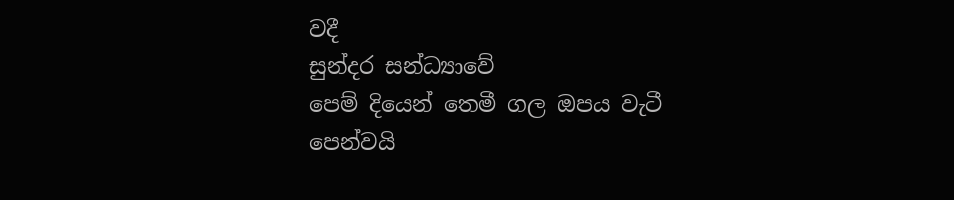වදී
සුන්දර සන්ධ්‍යාවේ
පෙම් දියෙන් තෙමී ගල ඔපය වැටී
පෙන්වයි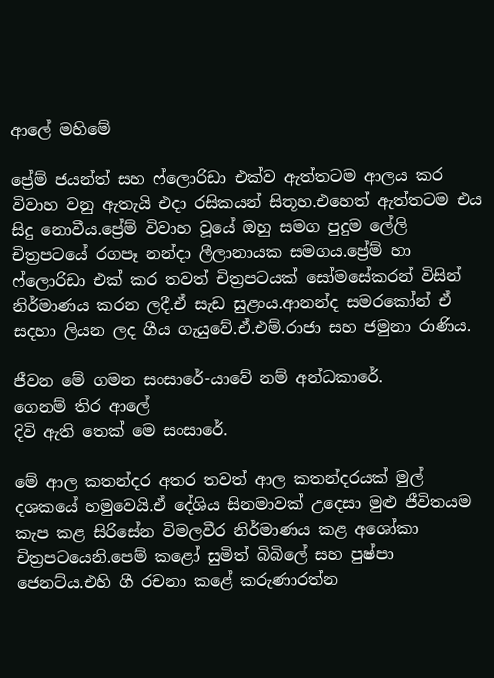ආලේ මහිමේ

ප්‍රේම් ජයන්ත් සහ ෆ්ලොරිඩා එක්ව ඇත්තටම ආලය කර විවාහ වනු ඇතැයි එදා රසිකයන් සිතූහ.එහෙත් ඇත්තටම එය සිදු නොවීය.ප්‍රේම් විවාහ වූයේ ඔහු සමග පුදුම ලේලි චිත්‍රපටයේ රගපෑ නන්දා ලීලානායක සමගය.ප්‍රේම් හා ෆ්ලොරිඩා එක් කර තවත් චිත්‍රපටයක් සෝමසේකරන් විසින් නිර්මාණය කරන ලදී.ඒ සැඩ සුළංය.ආනන්ද සමරකෝන් ඒ සදහා ලියන ලද ගීය ගැයුවේ.ඒ.එම්.රාජා සහ ජමුනා රාණිය.

ජීවන මේ ගමන සංසාරේ-යාවේ නම් අන්ධකාරේ.
ගෙනම් තිර ආලේ
දිවි ඇති තෙක් මෙ සංසාරේ.

මේ ආල කතන්දර අතර තවත් ආල කතන්දරයක් මුල් දශකයේ හමුවෙයි.ඒ දේශිය සිනමාවක් උදෙසා මුළු ජීවිතයම කැප කළ සිරිසේන විමලවීර නිර්මාණය කළ අශෝකා චිත්‍රපටයෙනි.පෙම් කළෝ සුමිත් බිබිලේ සහ පුෂ්පා ජෙනට්ය.එහි ගී රචනා කළේ කරුණාරත්න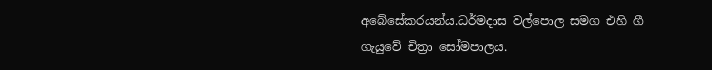අබේසේකරයන්ය.ධර්මදාස වල්පොල සමග එහි ගී ගැයුවේ චිත්‍රා සෝමපාලය.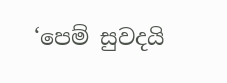‘පෙම් සුවදයි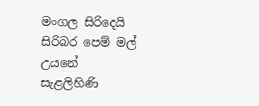මංගල සිරිදෙයි
සිරිබර පෙම් මල් උයනේ
සැළලිහිණි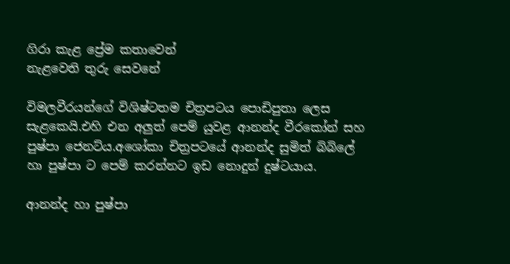ගිරා කැළ ප්‍රේම කතාවෙන්
නැළවෙති තුරු සෙවනේ

විමලවීරයන්ගේ විශිෂ්ටතම චිත්‍රපටය පොඩිපුතා ලෙස සැළකෙයි.එහි එන අලුත් පෙම් යුවළ ආනන්ද වීරකෝන් සහ පුෂ්පා ජෙනට්ය.අශෝකා චිත්‍රපටයේ ආනන්ද සුමිත් බිබිලේ හා පුෂ්පා ට පෙම් කරන්නට ඉඩ නොදුන් දුෂ්ටයාය.

ආනන්ද හා පුෂ්පා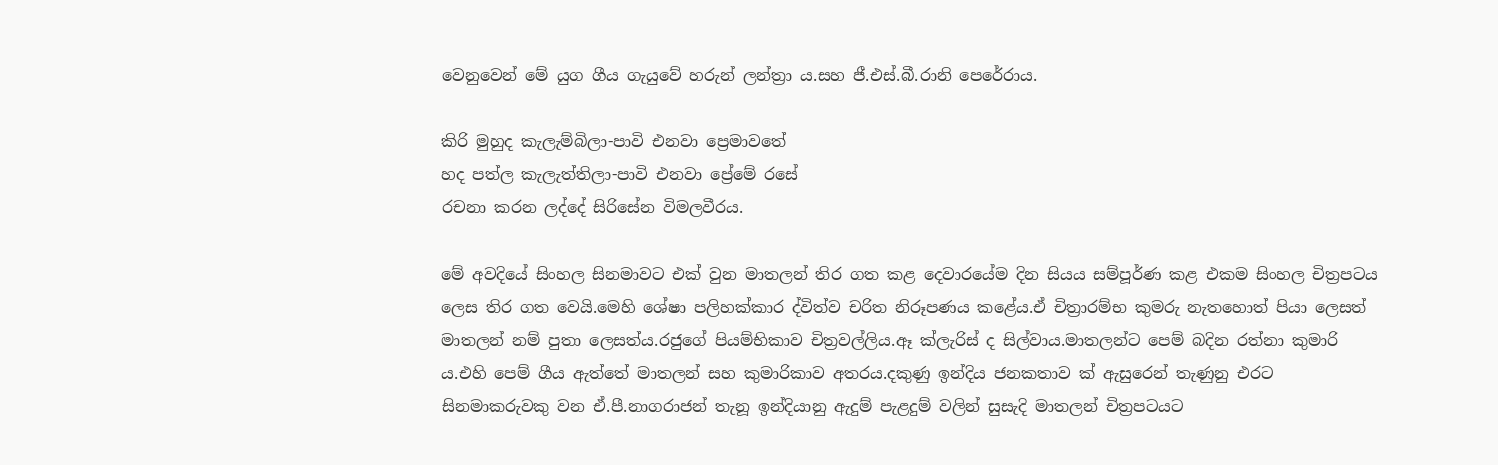වෙනුවෙන් මේ යුග ගීය ගැයුවේ හරුන් ලන්ත්‍රා ය.සහ ජී.එස්.බී.රානි පෙරේරාය.

කිරි මුහුද කැලැම්බිලා-පාවි එනවා ප්‍රෙමාවතේ
හද පත්ල කැලැත්තිලා-පාවි එනවා ප්‍රේමේ රසේ
රචනා කරන ලද්දේ සිරිසේන විමලවීරය.

මේ අවදියේ සිංහල සිනමාවට එක් වුන මාතලන් තිර ගත කළ දෙවාරයේම දින සියය සම්පූර්ණ කළ එකම සිංහල චිත්‍රපටය ලෙස තිර ගත වෙයි.මෙහි ශේෂා පලිහක්කාර ද්විත්ව චරිත නිරූපණය කළේය.ඒ චිත්‍රාරම්භ කුමරු නැතහොත් පියා ලෙසත් මාතලන් නම් පුතා ලෙසත්ය.රජුගේ පියම්භිකාව චිත්‍රවල්ලිය.ඈ ක්ලැරිස් ද සිල්වාය.මාතලන්ට පෙම් බදින රත්නා කුමාරි ය.එහි පෙම් ගීය ඇත්තේ මාතලන් සහ කුමාරිකාව අතරය.දකුණු ඉන්දිය ජනකතාව ක් ඇසුරෙන් තැණුනු එරට සිනමාකරුවකු වන ඒ.පී.නාගරාජන් තැනූ ඉන්දියානු ඇදුම් පැළදුම් වලින් සුසැදි මාතලන් චිත්‍රපටයට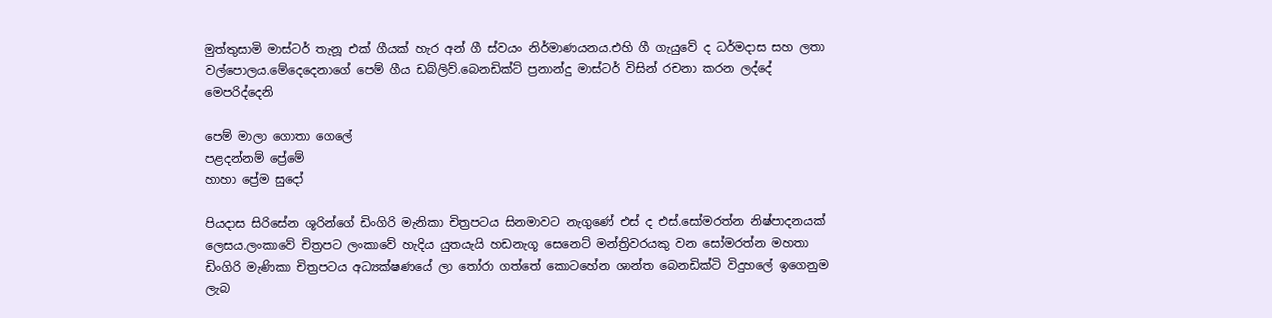මුත්තුසාමි මාස්ටර් තැනූ එක් ගීයක් හැර අන් ගී ස්වයං නිර්මාණයනය.එහි ගී ගැයුවේ ද ධර්මදාස සහ ලතා වල්පොලය.මේදෙදෙනාගේ පෙම් ගීය ඩබ්ලිව්.බෙනඩික්ට් ප්‍රනාන්දු මාස්ටර් විසින් රචනා කරන ලද්දේ මෙපරිද්දෙනි

පෙම් මාලා ගොතා ගෙලේ
පළදන්නම් ප්‍රේමේ
හාහා ප්‍රේම සුදෝ

පියදාස සිරිසේන ශූරින්ගේ ඩිංගිරි මැනිකා චිත්‍රපටය සිනමාවට නැගුණේ එස් ද එස්.සෝමරත්න නිෂ්පාදනයක් ලෙසය.ලංකාවේ චිත්‍රපට ලංකාවේ හැදිය යුතයැයි හඩනැගූ සෙනෙට් මන්ත්‍රිවරයකු වන සෝමරත්න මහතා ඩිංගිරි මැණිකා චිත්‍රපටය අධ්‍යක්ෂණයේ ලා තෝරා ගත්තේ කොටහේන ශාන්ත බෙනඩික්ටි විදුහලේ ඉගෙනුම ලැබ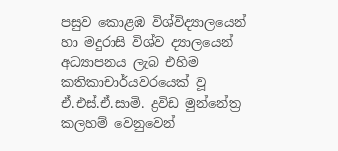පසුව කොළඹ විශ්විද්‍යාලයෙන් හා මදුරාසි විශ්ව ද්‍යාලයෙන් අධ්‍යාපනය ලැබ එහිම කතිකාචාර්යවරයෙක් වූ ඒ.එස්.ඒ.සාමි. ද්‍රවිඩ මුන්නේත්‍ර කලහම් වෙනුවෙන්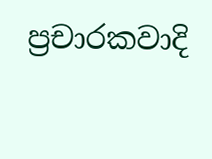ප්‍රචාරකවාදි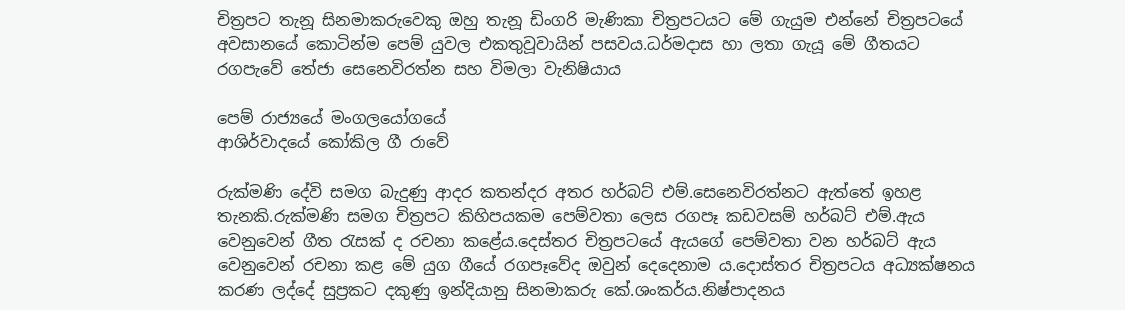චිත්‍රපට තැනූ සිනමාකරුවෙකු ඔහු තැනූ ඩිංගරි මැණිකා චිත්‍රපටයට මේ ගැයුම එන්නේ චිත්‍රපටයේ අවසානයේ කොටින්ම පෙම් යුවල එකතුවූවායින් පසවය.ධර්මදාස හා ලතා ගැයූ මේ ගීතයට රගපැවේ තේජා සෙනෙවිරත්න සහ විමලා වැනිෂියාය

පෙම් රාජ්‍යයේ මංගලයෝගයේ
ආශිර්වාදයේ කෝකිල ගී රාවේ

රුක්මණි දේවි සමග බැදුණු ආදර කතන්දර අතර හර්බට් එම්.සෙනෙවිරත්නට ඇත්තේ ඉහළ තැනකි.රුක්මණි සමග චිත්‍රපට කිහිපයකම පෙම්වතා ලෙස රගපෑ කඩවසම් හර්බට් එම්.ඇය වෙනුවෙන් ගීත රැසක් ද රචනා කළේය.දෙස්තර චිත්‍රපටයේ ඇයගේ පෙම්වතා වන හර්බට් ඇය වෙනුවෙන් රචනා කළ මේ යුග ගීයේ රගපෑවේද ඔවුන් දෙදෙනාම ය.දොස්තර චිත්‍රපටය අධ්‍යක්ෂනය කරණ ලද්දේ සුප්‍රකට දකුණු ඉන්දියානු සිනමාකරු කේ.ශංකර්ය.නිෂ්පාදනය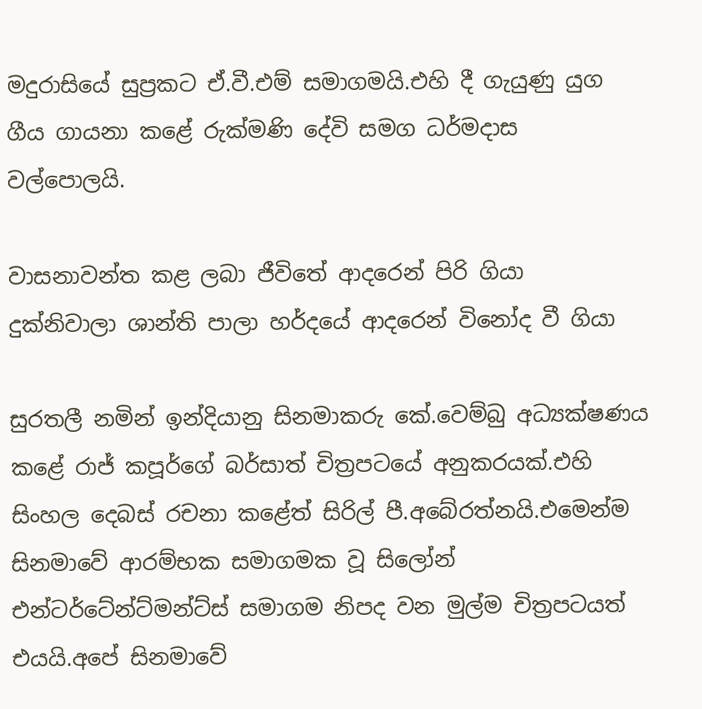මදුරාසියේ සුප්‍රකට ඒ.වී.එම් සමාගමයි.එහි දී ගැයුණු යුග ගීය ගායනා කළේ රුක්මණි දේවි සමග ධර්මදාස වල්පොලයි.

වාසනාවන්ත කළ ලබා ජීවිතේ ආදරෙන් පිරි ගියා
දුක්නිවාලා ශාන්ති පාලා හර්දයේ ආදරෙන් විනෝද වී ගියා

සුරතලී නමින් ඉන්දියානු සිනමාකරු කේ.වෙම්බු අධ්‍යක්ෂණය කළේ රාජ් කපූර්ගේ බර්සාත් චිත්‍රපටයේ අනුකරයක්.එහි සිංහල දෙබස් රචනා කළේත් සිරිල් පී.අබේරත්නයි.එමෙන්ම සිනමාවේ ආරම්භක සමාගමක වූ සිලෝන් එන්ටර්ටේන්ට්මන්ට්ස් සමාගම නිපද වන මුල්ම චිත්‍රපටයත් එයයි.අපේ සිනමාවේ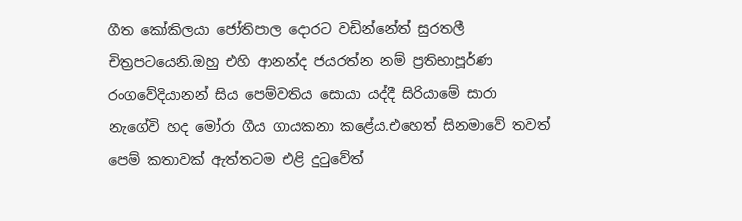ගීත කෝකිලයා ජෝතිපාල දොරට වඩින්නේත් සුරතලී චිත්‍රපටයෙනි.ඔහු එහි ආනන්ද ජයරත්න නම් ප්‍රතිභාපූර්ණ රංගවේදියානන් සිය පෙම්වතිය සොයා යද්දී සිරියාමේ සාරා නැගේවි හද මෝරා ගීය ගායකනා කළේය.එහෙත් සිනමාවේ තවත් පෙම් කතාවක් ඇත්තටම එළි දුටුවේත්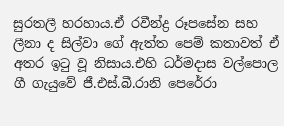සුරතලී හරහාය.ඒ රවීන්ද්‍ර රූපසේන සහ ලීනා ද සිල්වා ගේ ඇත්ත පෙම් කතාවත් ඒ අතර ඉටු වූ නිසාය.එහි ධර්මදාස වල්පොල ගී ගැයුවේ ජී.එස්.බී.රානි පෙරේරා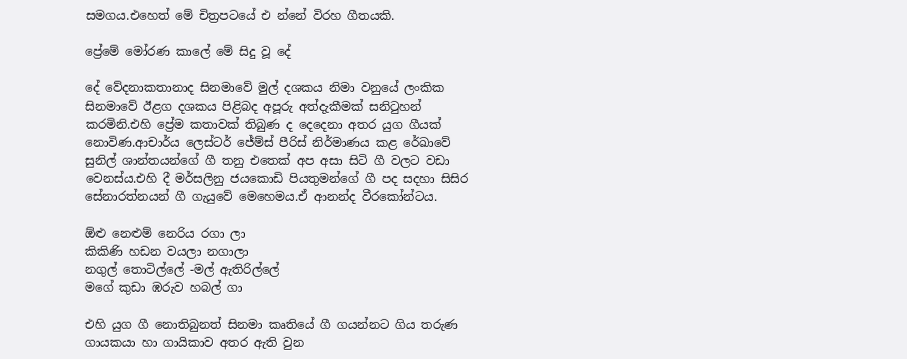සමගය.එහෙත් මේ චිත්‍රපටයේ එ න්නේ විරහ ගීතයකි.

ප්‍රේමේ මෝරණ කාලේ මේ සිදු වූ දේ

දේ වේදනාකතානාද සිනමාවේ මුල් දශකය නිමා වනුයේ ලංකික සිනමාවේ ඊළග දශකය පිළිබද අපූරු අත්දැකීමක් සනිටුහන් කරමිනි.එහි ප්‍රේම කතාවක් තිබුණ ද දෙදෙනා අතර යුග ගීයක් නොවිණ.ආචාර්ය ලෙස්ටර් ජේම්ස් පීරිස් නිර්මාණය කළ රේඛාවේ සුනිල් ශාන්තයන්ගේ ගී තනු එතෙක් අප අසා සිටි ගී වලට වඩා වෙනස්ය.එහි දී මර්සලිනු ජයකොඩි පියතුමන්ගේ ගී පද සදහා සිසිර සේනාරත්නයන් ගී ගැයුවේ මෙහෙමය.ඒ ආනන්ද වීරකෝන්ටය.

ඕළු නෙළුම් නෙරිය රගා ලා
කිකිණි හඩන වයලා නගාලා
නගුල් තොටිල්ලේ -මල් ඇතිරිල්ලේ
මගේ කුඩා ඹරුව හබල් ගා

එහි යුග ගී නොතිබුනත් සිනමා කෘතියේ ගී ගයන්නට ගිය තරුණ ගායකයා හා ගායිකාව අතර ඇති වුන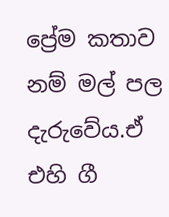ප්‍රේම කතාව නම් මල් පල දැරුවේය.ඒ එහි ගී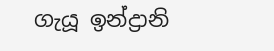ගැයූ ඉන්ද්‍රානි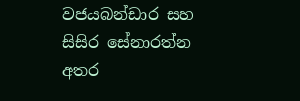වජයබන්ඩාර සහ සිසිර සේනාරත්න අතර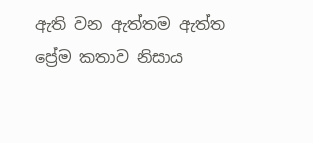ඇති වන ඇත්තම ඇත්ත ප්‍රේම කතාව නිසාය